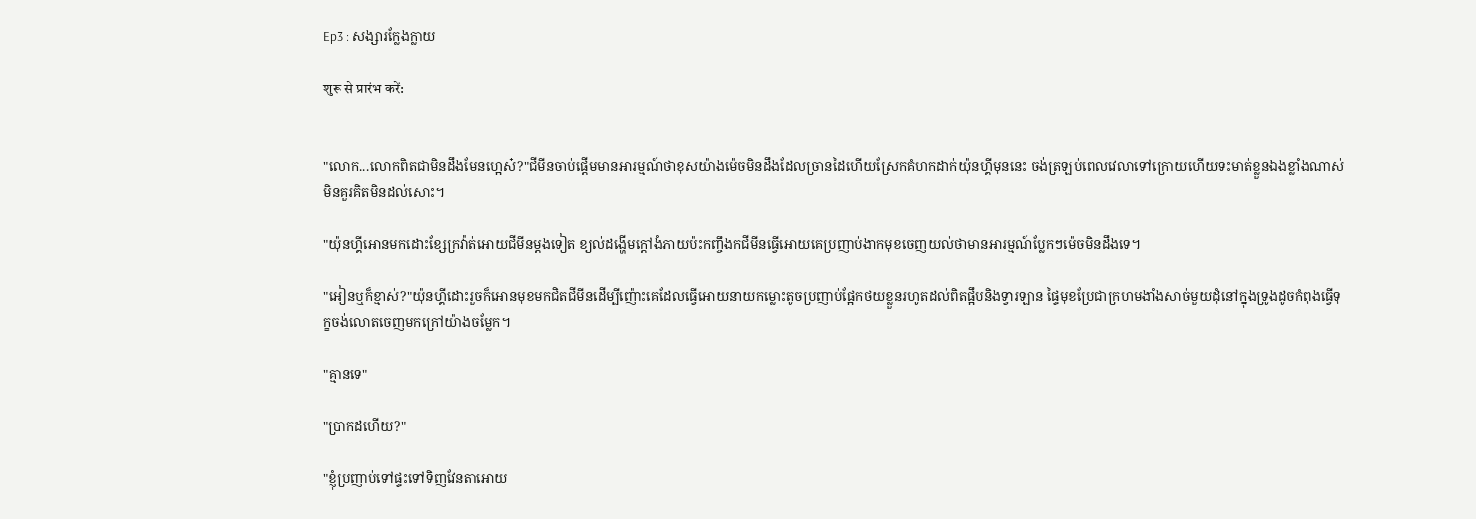Ep3 : សង្សារក្លែងក្លាយ

शुरू से प्रारंभ करें:


"លោក...លោកពិតជាមិនដឹងមែនហ្អេស៎?"ជីមីនចាប់ផ្តើមមានអារម្មណ៍ថាខុសយ៉ាងម៉េចមិនដឹងដែលច្រានដៃហើយស្រែកគំហកដាក់យ៉ុនហ្គីមុននេះ ចង់ត្រឡប់ពេលវេលាទៅក្រោយហើយទះមាត់ខ្លួនឯងខ្លាំងណាស់មិនគួរគិតមិនដល់សោះ។

"យ៉ុនហ្គីអោនមកដោះខ្សែក្រវ៉ាត់អោយជីមីនម្តងទៀត ខ្យល់ដង្ហើមក្តៅងំភាយប៉ះកញ្ចឹងកជីមីនធ្វើអោយគេប្រញាប់ងាកមុខចេញយល់ថាមានអារម្មណ៍ប្លែកៗម៉េចមិនដឹងទេ។

"អៀនឬក៏ខ្មាស់?"យ៉ុនហ្គីដោះរួចក៏អោនមុខមកជិតជីមីនដើម្បីញ៉ោះគេដែលធ្វើអោយនាយកម្លោះតូចប្រញាប់ផ្អែកថយខ្លួនរហូតដល់ពិតផ្អឹបនិងទ្វារឡាន ផ្ទៃមុខប្រែជាក្រហមងាំងសាច់មួយដុំនៅក្នុងទ្រូងដូចកំពុងធ្វើទុក្ខចង់លោតចេញមកក្រៅយ៉ាងចម្លែក។

"គ្មានទេ"

"ប្រាកដហើយ?"

"ខ្ញុំប្រញាប់ទៅផ្ទះទៅទិញវែនតាអោយ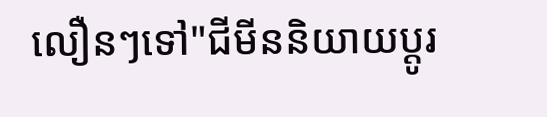លឿនៗទៅ"ជីមីននិយាយប្តូរ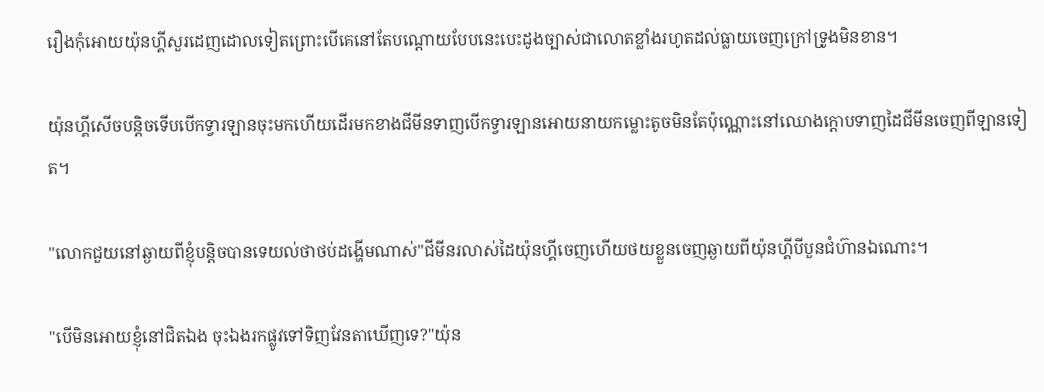រឿងកុំអោយយ៉ុនហ្គីសួរដេញដោលទៀតព្រោះបើគេនៅតែបណ្តោយបែបនេះបេះដូងច្បាស់ជាលោតខ្លាំងរហូតដល់ធ្លាយចេញក្រៅទ្រូងមិនខាន។

យ៉ុនហ្គីសើចបន្តិចទើបបើកទ្វារឡានចុះមកហើយដើរមកខាងជីមីនទាញបើកទ្វារឡានអោយនាយកម្លោះតូចមិនតែប៉ុណ្ណោះនៅឈោងក្តោបទាញដៃជីមីនចេញពីឡានទៀត។

"លោកជួយនៅឆ្ងាយពីខ្ញុំបន្តិចបានទេយល់ថាថប់ដង្ហើមណាស់"ជីមីនរលាស់ដៃយ៉ុនហ្គីចេញហើយថយខ្លួនចេញឆ្ងាយពីយ៉ុនហ្គីបីបួនជំហ៊ានឯណោះ។

"បើមិនអោយខ្ញុំនៅជិតឯង ចុះឯងរកផ្លូវទៅទិញវែនតាឃើញទេ?"យ៉ុន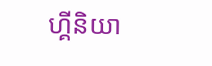ហ្គីនិយា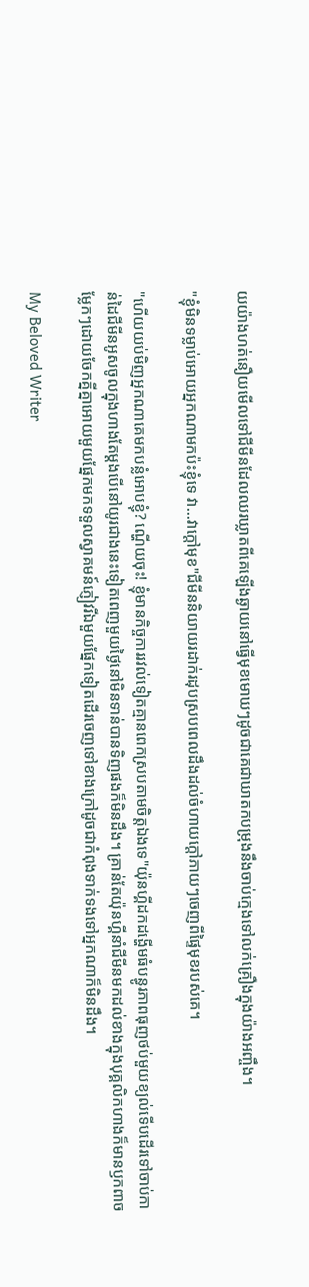យយ៉ាងហត់នឿយមើលទៅជីមីនដែលឈរឃ្លាតពីគេឡើងឆ្ងាយនៅធ្វើមុខមោឃៗដូចជាគេជាឃាតកបម្រុងនឹងចាប់ក្មេងទៅលក់គ្រឿងក្នុងយ៉ាងអញ្ចឹង។

"ខ្ញុំមិនទម្លាប់អោយអ្នកណាមកប៉ះខ្ញុំទេ វា...វាក្តៅមុខ"ជីមីននិយាយរដាក់រដុបស្របពេលដឹងដល់ចំហាយក្តៅភាយៗចេញពីផ្ទៃមុខរបស់គេ។

"ហើយយប់មិញអ្នកណាគេមកបន្លំអោបខ្ញុំ? ណ្ហើយចុះ! ខ្ញុំមានកិច្ចការរវល់ទៀតគ្មានពេកស្របតាមចិត្តឯងទេ"យ៉ុនហ្គីដកដង្ហើមធំបន្ធូរភាពធុញថប់មួយខ្យល់ទើបដើរទៅចាប់កាន់ដៃជីមីនអូសចូលក្នុងហាងតែម្តងបើនៅយូរជាងនេះទៀតពេញមួយថ្ងៃនៅមិនទាន់បានទិញផងក៏មិនដឹង។ គ្រាន់តែយ៉ុនហ្គីនាំជីមីនមកដល់ខាងក្នុងបុគ្គលិកហាងក៏មានឫកពាចម្លែកៗដោយចែកគ្នីគ្នាអោយមួយផ្នែកមកទទួលស្វាគមន៍ភ្ញៀវរីឯមួយផ្នែកទៀតដើរចេញទៅខាងក្រៅដូចជាកំពុងទាក់ទងទៅអ្នកណាក៏មិនដឹង។

My Beloved Writer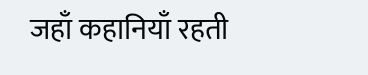जहाँ कहानियाँ रहती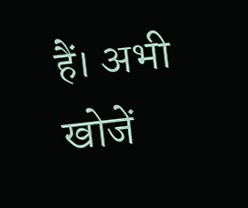हैं। अभी खोजें